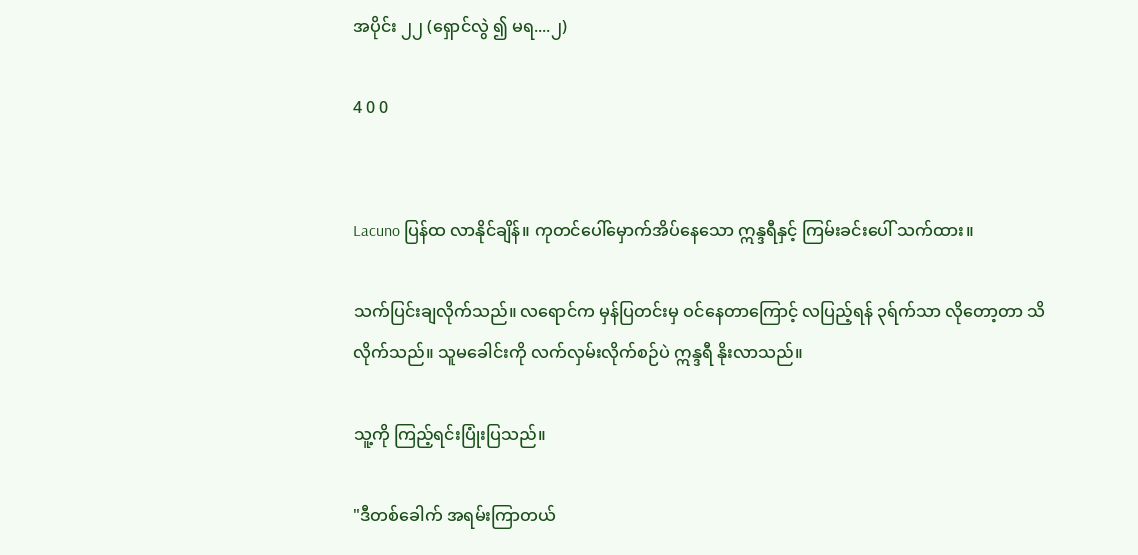အပိုင်း ၂၂ (ရှောင်လွဲ ၍ မရ....၂)

4 0 0


Lacuno ပြန်ထ လာနိုင်ချိန်။ ကုတင်ပေါ်မှောက်အိပ်နေသော ဣန္ဒရီနှင့် ကြမ်းခင်းပေါ် သက်ထား။

သက်ပြင်းချလိုက်သည်။ လရောင်က မှန်ပြတင်းမှ ဝင်နေတာကြောင့် လပြည့်ရန် ၃ရ်က်သာ လိုတော့တာ သိလိုက်သည်။ သူမခေါင်းကို လက်လှမ်းလိုက်စဉ်ပဲ ဣန္ဒရီ နိုးလာသည်။

သူ့ကို ကြည့်ရင်းပြုံးပြသည်။

"ဒီတစ်ခေါက် အရမ်းကြာတယ်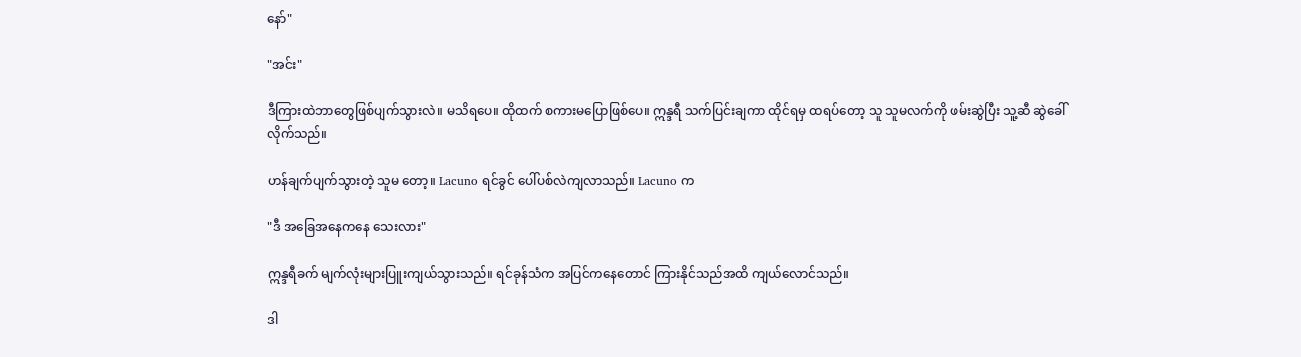နော်"

"အင်း"

ဒီကြားထဲဘာတွေဖြစ်ပျက်သွားလဲ။ မသိရပေ။ ထိုထက် စကားမပြောဖြစ်ပေ။ ဣန္ဒရီ သက်ပြင်းချကာ ထိုင်ရမှ ထရပ်တော့ သူ သူမလက်ကို ဖမ်းဆွဲပြီး သူ့ဆီ ဆွဲခေါ်လိုက်သည်။

ဟန်ချက်ပျက်သွားတဲ့ သူမ တော့။ Lacuno ရင်ခွင် ပေါ်ပစ်လဲကျလာသည်။ Lacuno က

"ဒီ အခြေအနေကနေ သေးလား"

ဣန္ဒရီခက် မျက်လုံးများပြူးကျယ်သွားသည်။ ရင်ခုန်သံက အပြင်ကနေတောင် ကြားနိုင်သည်အထိ ကျယ်လောင်သည်။

ဒါ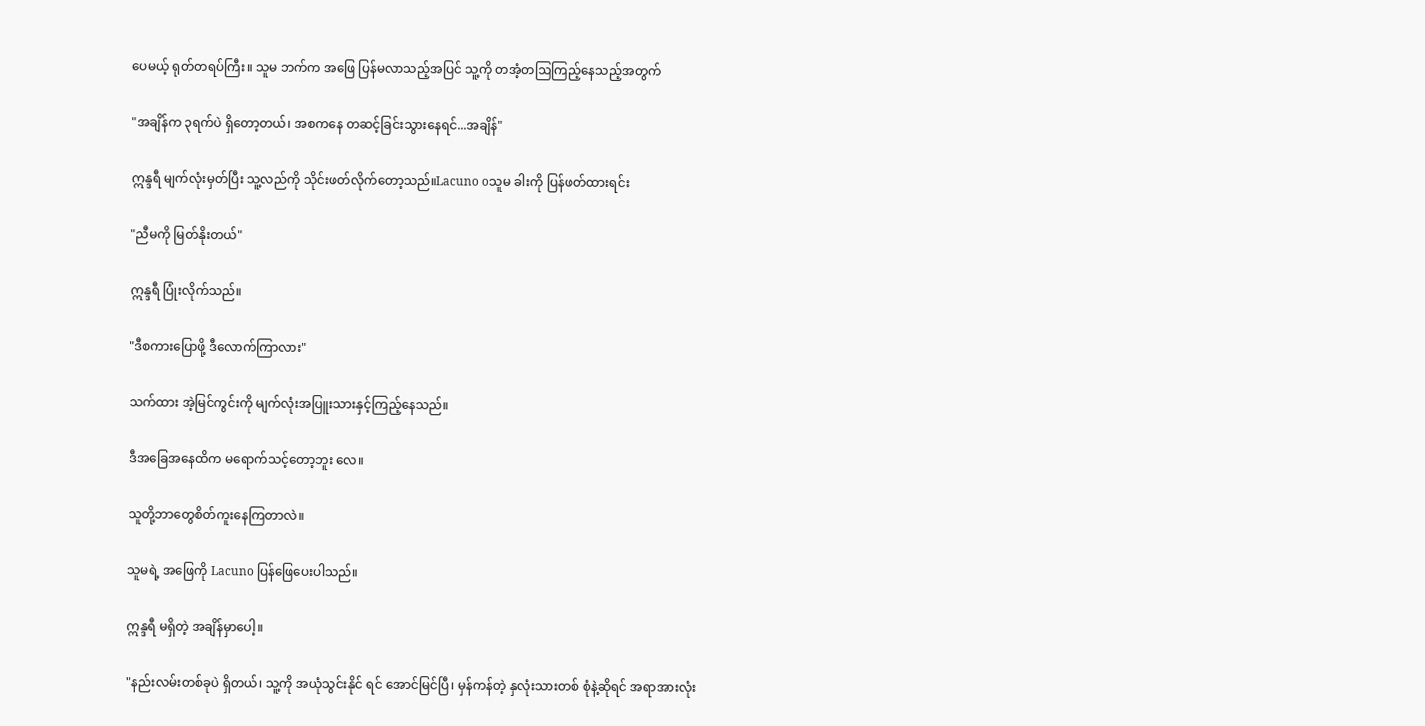ပေမယ့် ရုတ်တရပ်ကြီး။ သူမ ဘက်က ‌အဖြေ ပြန်မလာသည့်အပြင် သူ့ကို တအံ့တဩကြည့်နေသည့်အတွက်

"အချိန်က ၃ရက်ပဲ ရှိတော့တယ်၊ အစကနေ တဆင့်ခြင်းသွားနေရင်...အချိန်"

ဣန္ဒရီ မျက်လုံးမှတ်ပြီး သူ့လည်ကို သိုင်းဖတ်လိုက်တော့သည်။Lacuno oသူမ ခါးကို ပြန်ဖတ်ထားရင်း

"ညီမကို မြတ်နိုးတယ်"

ဣန္ဒရီ ပြုံးလိုက်သည်။

"ဒီစကားပြောဖို့ ဒီလောက်ကြာလား"

သက်ထား အဲ့မြင်ကွင်းကို မျက်လုံးအပြူးသားနှင့်ကြည့်နေသည်။

ဒီအခြေအနေထိက မရောက်သင့်တော့ဘူး လေ။

သူတို့ဘာတွေစိတ်ကူးနေကြတာလဲ။

သူမရဲ့ အဖြေကို Lacuno ပြန်ဖြေပေးပါသည်။

ဣန္ဒရီ မရှိတဲ့ အချိန်မှာပေါ့။

"နည်းလမ်းတစ်ခုပဲ ရှိတယ်၊ သူ့ကို အယုံသွင်းနိုင် ရင် အောင်မြင်ပြီ၊ မှန်ကန်တဲ့ နှလုံးသားတစ် စုံနဲ့ဆိုရင် အရာအားလုံး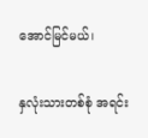အောင်မြင်မယ်၊

နှလုံးသားတစ်စုံ အရင်း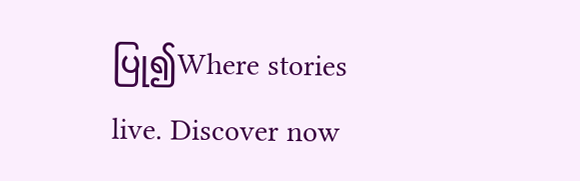ပြု၍Where stories live. Discover now